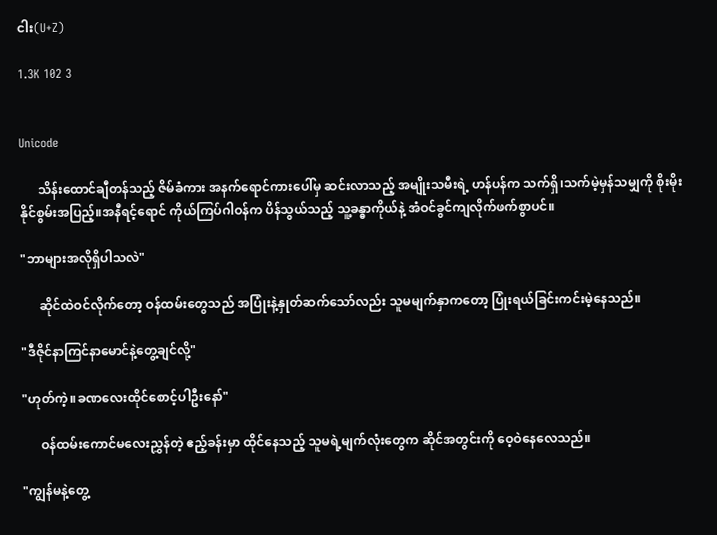ငါး(U+Z)

1.3K 102 3


Unicode

      သိန်းထောင်ချီတန်သည့် ဇိမ်ခံကား အနက်ရောင်ကားပေါ်မှ ဆင်းလာသည့် အမျိုးသမီးရဲ့ ဟန်ပန်က သက်ရှိ၊သက်မဲ့မှန်သမျှကို စိုးမိုးနိုင်စွမ်းအပြည့်။အနီရင့်ရောင် ကိုယ်ကြပ်ဂါဝန်က ပိန်သွယ်သည့် သူ့ခန္ဓာကိုယ်နဲ့ အံဝင်ခွင်ကျလိုက်ဖက်စွာပင်။

"ဘာများအလိုရှိပါသလဲ"

      ဆိုင်ထဲဝင်လိုက်တော့ ဝန်ထမ်းတွေသည် အပြုံးနဲ့နှုတ်ဆက်သော်လည်း သူမမျက်နှာကတော့ ပြုံးရယ်ခြင်းကင်းမဲ့နေသည်။

"ဒီဇိုင်နာကြင်နာမောင်နဲ့တွေ့ချင်လို့"

"ဟုတ်ကဲ့။ခဏလေးထိုင်စောင့်ပါဦးနော်"

      ဝန်ထမ်းကောင်မလေးညွှန်တဲ့ ဧည့်ခန်းမှာ ထိုင်နေသည့် သူမရဲ့မျက်လုံးတွေက ဆိုင်အတွင်းကို ဝေ့ဝဲနေလေသည်။

"ကျွန်မနဲ့တွေ့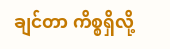ချင်တာ ကိစ္စရှိလို့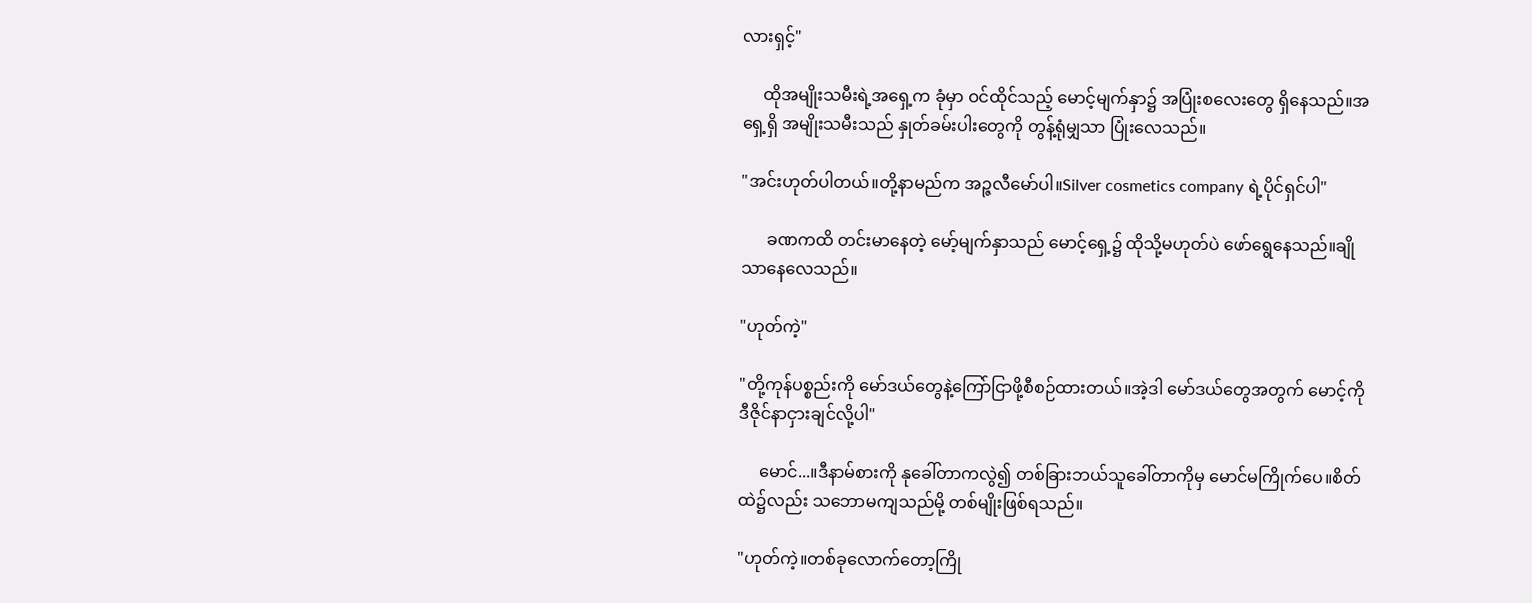လားရှင့်"

     ထိုအမျိုးသမီးရဲ့အရှေ့က ခုံမှာ ဝင်ထိုင်သည့် မောင့်မျက်နှာ၌ အပြုံးစလေးတွေ ရှိနေသည်။အရှေ့ရှိ အမျိုးသမီးသည် နှုတ်ခမ်းပါးတွေကို တွန့်ရုံမျှသာ ပြုံးလေသည်။

"အင်းဟုတ်ပါတယ်။တို့နာမည်က အဉ္ဇလီမော်ပါ။Silver cosmetics company ရဲ့ပိုင်ရှင်ပါ"

      ခဏကထိ တင်းမာနေတဲ့ မော့်မျက်နှာသည် မောင့်ရှေ့၌ ထိုသို့မဟုတ်ပဲ ဖော်ရွေနေသည်။ချိုသာနေလေသည်။

"ဟုတ်ကဲ့"

"တို့ကုန်ပစ္စည်းကို မော်ဒယ်တွေနဲ့ကြော်ငြာဖို့စီစဉ်ထားတယ်။အဲ့ဒါ မော်ဒယ်တွေအတွက် မောင့်ကို ဒီဇိုင်နာငှားချင်လို့ပါ"

     မောင်...။ဒီနာမ်စားကို နုခေါ်တာကလွဲ၍ တစ်ခြားဘယ်သူခေါ်တာကိုမှ မောင်မကြိုက်ပေ။စိတ်ထဲ၌လည်း သဘောမကျသည်မို့ တစ်မျိုးဖြစ်ရသည်။

"ဟုတ်ကဲ့။တစ်ခုလောက်တော့ကြို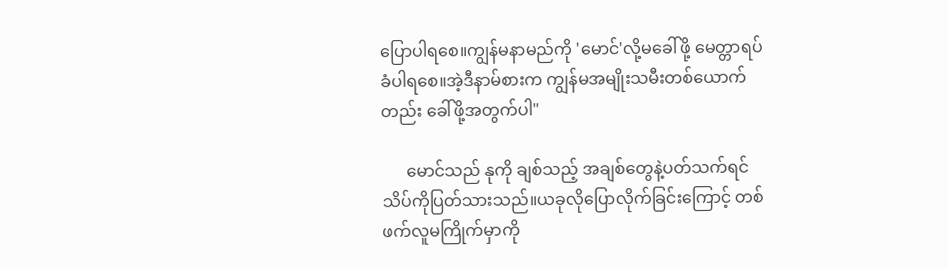ပြောပါရစေ။ကျွန်မနာမည်ကို 'မောင်'လို့မခေါ်ဖို့ မေတ္တာရပ်ခံပါရစေ။အဲ့ဒီနာမ်စားက ကျွန်မအမျိုးသမီးတစ်ယောက်တည်း ခေါ်ဖို့အတွက်ပါ"

      မောင်သည် နုကို ချစ်သည့် အချစ်တွေနဲ့ပတ်သက်ရင် သိပ်ကိုပြတ်သားသည်။ယခုလိုပြောလိုက်ခြင်းကြောင့် တစ်ဖက်လူမကြိုက်မှာကို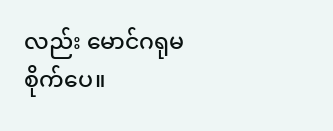လည်း မောင်ဂရုမစိုက်ပေ။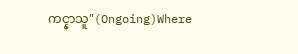ကင္နာသူ"(Ongoing)Where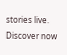stories live. Discover now